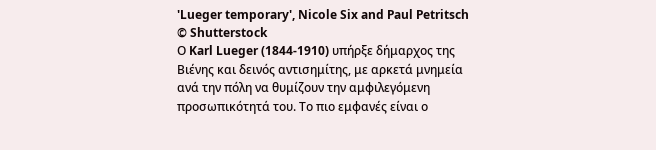'Lueger temporary', Nicole Six and Paul Petritsch © Shutterstock
Ο Karl Lueger (1844-1910) υπήρξε δήμαρχος της Βιένης και δεινός αντισημίτης, με αρκετά μνημεία ανά την πόλη να θυμίζουν την αμφιλεγόμενη προσωπικότητά του. Το πιο εμφανές είναι ο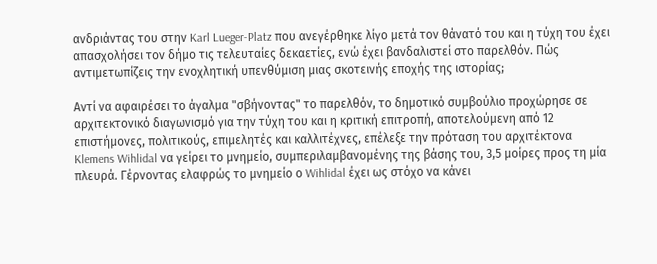ανδριάντας του στην Karl Lueger-Platz που ανεγέρθηκε λίγο μετά τον θάνατό του και η τύχη του έχει απασχολήσει τον δήμο τις τελευταίες δεκαετίες, ενώ έχει βανδαλιστεί στο παρελθόν. Πώς αντιμετωπίζεις την ενοχλητική υπενθύμιση μιας σκοτεινής εποχής της ιστορίας;

Αντί να αφαιρέσει το άγαλμα "σβήνοντας" το παρελθόν, το δημοτικό συμβούλιο προχώρησε σε αρχιτεκτονικό διαγωνισμό για την τύχη του και η κριτική επιτροπή, αποτελούμενη από 12 επιστήμονες, πολιτικούς, επιμελητές και καλλιτέχνες, επέλεξε την πρόταση του αρχιτέκτονα Klemens Wihlidal να γείρει το μνημείο, συμπεριλαμβανομένης της βάσης του, 3,5 μοίρες προς τη μία πλευρά. Γέρνοντας ελαφρώς το μνημείο ο Wihlidal έχει ως στόχο να κάνει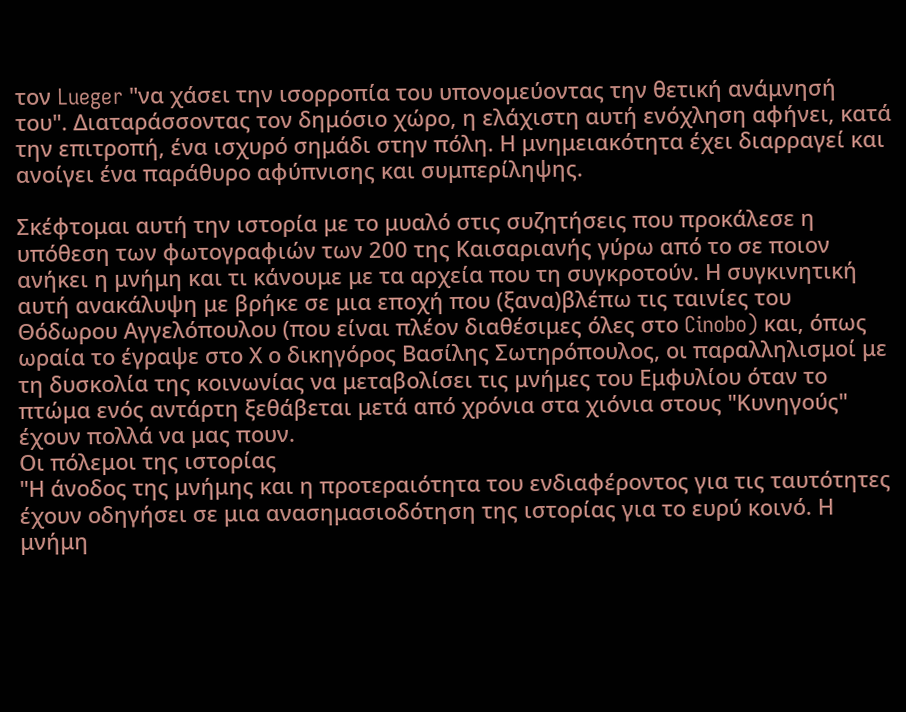τον Lueger "να χάσει την ισορροπία του υπονομεύοντας την θετική ανάμνησή του". Διαταράσσοντας τον δημόσιο χώρο, η ελάχιστη αυτή ενόχληση αφήνει, κατά την επιτροπή, ένα ισχυρό σημάδι στην πόλη. Η μνημειακότητα έχει διαρραγεί και ανοίγει ένα παράθυρο αφύπνισης και συμπερίληψης.

Σκέφτομαι αυτή την ιστορία με το μυαλό στις συζητήσεις που προκάλεσε η υπόθεση των φωτογραφιών των 200 της Καισαριανής γύρω από το σε ποιον ανήκει η μνήμη και τι κάνουμε με τα αρχεία που τη συγκροτούν. Η συγκινητική αυτή ανακάλυψη με βρήκε σε μια εποχή που (ξανα)βλέπω τις ταινίες του Θόδωρου Αγγελόπουλου (που είναι πλέον διαθέσιμες όλες στο Cinobo) και, όπως ωραία το έγραψε στο Χ ο δικηγόρος Βασίλης Σωτηρόπουλος, οι παραλληλισμοί με τη δυσκολία της κοινωνίας να μεταβολίσει τις μνήμες του Εμφυλίου όταν το πτώμα ενός αντάρτη ξεθάβεται μετά από χρόνια στα χιόνια στους "Κυνηγούς" έχουν πολλά να μας πουν.
Οι πόλεμοι της ιστορίας
"Η άνοδος της μνήμης και η προτεραιότητα του ενδιαφέροντος για τις ταυτότητες έχουν οδηγήσει σε μια ανασημασιοδότηση της ιστορίας για το ευρύ κοινό. Η μνήμη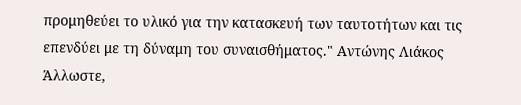προμηθεύει το υλικό για την κατασκευή των ταυτοτήτων και τις επενδύει με τη δύναμη του συναισθήματος." Αντώνης Λιάκος
Άλλωστε,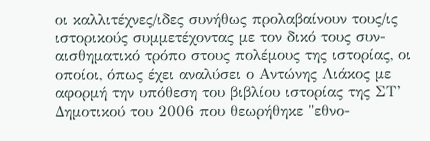οι καλλιτέχνες/ιδες συνήθως προλαβαίνουν τους/ις ιστορικούς συμμετέχοντας με τον δικό τους συν-αισθηματικό τρόπο στους πολέμους της ιστορίας, οι οποίοι, όπως έχει αναλύσει ο Αντώνης Λιάκος με αφορμή την υπόθεση του βιβλίου ιστορίας της ΣΤ’ Δημοτικού του 2006 που θεωρήθηκε "εθνο-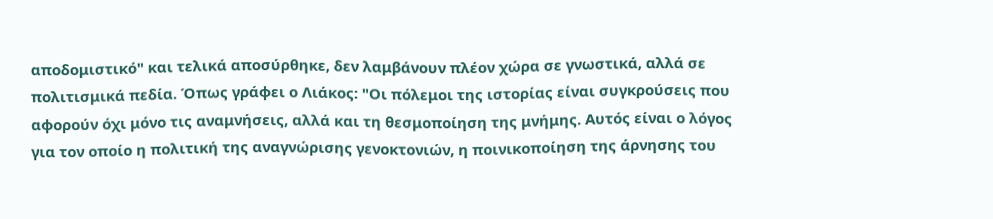αποδομιστικό" και τελικά αποσύρθηκε, δεν λαμβάνουν πλέον χώρα σε γνωστικά, αλλά σε πολιτισμικά πεδία. Όπως γράφει ο Λιάκος: "Οι πόλεμοι της ιστορίας είναι συγκρούσεις που αφορούν όχι μόνο τις αναμνήσεις, αλλά και τη θεσμοποίηση της μνήμης. Αυτός είναι ο λόγος για τον οποίο η πολιτική της αναγνώρισης γενοκτονιών, η ποινικοποίηση της άρνησης του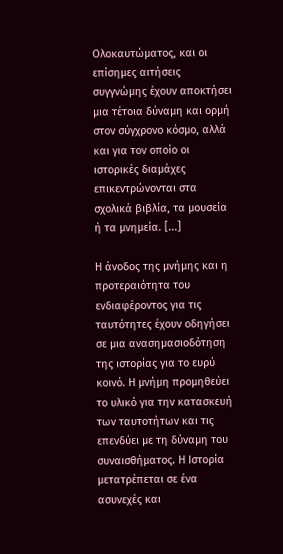Ολοκαυτώματος, και οι επίσημες αιτήσεις συγγνώμης έχουν αποκτήσει μια τέτοια δύναμη και ορμή στον σύγχρονο κόσμο, αλλά και για τον οποίο οι ιστορικές διαμάχες επικεντρώνονται στα σχολικά βιβλία, τα μουσεία ή τα μνημεία. [...]

Η άνοδος της μνήμης και η προτεραιότητα του ενδιαφέροντος για τις ταυτότητες έχουν οδηγήσει σε μια ανασημασιοδότηση της ιστορίας για το ευρύ κοινό. Η μνήμη προμηθεύει το υλικό για την κατασκευή των ταυτοτήτων και τις επενδύει με τη δύναμη του συναισθήματος. Η Ιστορία μετατρέπεται σε ένα ασυνεχές και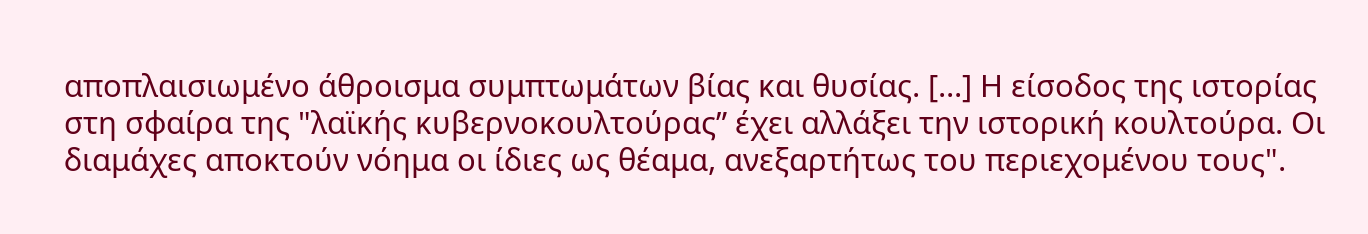αποπλαισιωμένο άθροισμα συμπτωμάτων βίας και θυσίας. [...] Η είσοδος της ιστορίας στη σφαίρα της "λαϊκής κυβερνοκουλτούρας” έχει αλλάξει την ιστορική κουλτούρα. Οι διαμάχες αποκτούν νόημα οι ίδιες ως θέαμα, ανεξαρτήτως του περιεχομένου τους".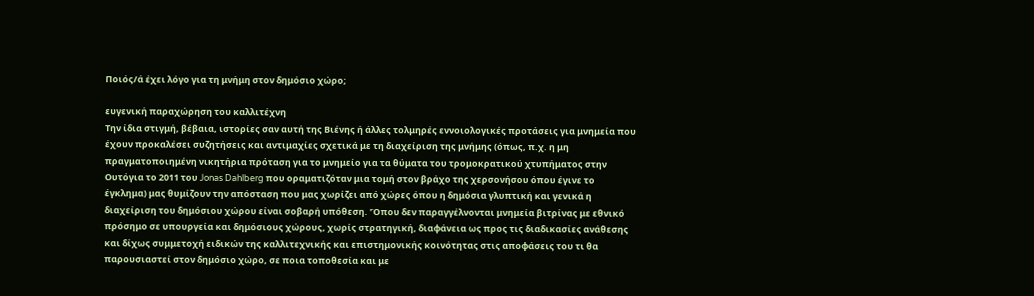Ποιός/ά έχει λόγο για τη μνήμη στον δημόσιο χώρο;

ευγενική παραχώρηση του καλλιτέχνη
Την ίδια στιγμή, βέβαια, ιστορίες σαν αυτή της Βιένης ή άλλες τολμηρές εννοιολογικές προτάσεις για μνημεία που έχουν προκαλέσει συζητήσεις και αντιμαχίες σχετικά με τη διαχείριση της μνήμης (όπως, π.χ. η μη πραγματοποιημένη νικητήρια πρόταση για το μνημείο για τα θύματα του τρομοκρατικού χτυπήματος στην Ουτόγια το 2011 του Jonas Dahlberg που οραματιζόταν μια τομή στον βράχο της χερσονήσου όπου έγινε το έγκλημα) μας θυμίζουν την απόσταση που μας χωρίζει από χώρες όπου η δημόσια γλυπτική και γενικά η διαχείριση του δημόσιου χώρου είναι σοβαρή υπόθεση. 'Όπου δεν παραγγέλνονται μνημεία βιτρίνας με εθνικό πρόσημο σε υπουργεία και δημόσιους χώρους, χωρίς στρατηγική, διαφάνεια ως προς τις διαδικασίες ανάθεσης και δίχως συμμετοχή ειδικών της καλλιτεχνικής και επιστημονικής κοινότητας στις αποφάσεις του τι θα παρουσιαστεί στον δημόσιο χώρο, σε ποια τοποθεσία και με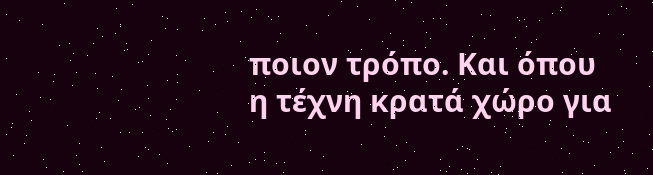ποιον τρόπο. Και όπου η τέχνη κρατά χώρο για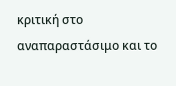κριτική στο αναπαραστάσιμο και το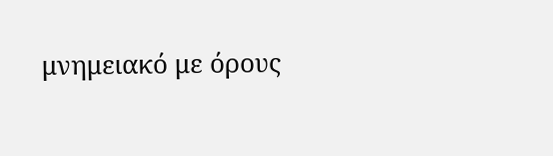μνημειακό με όρους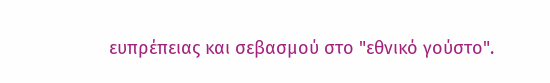ευπρέπειας και σεβασμού στο "εθνικό γούστο".